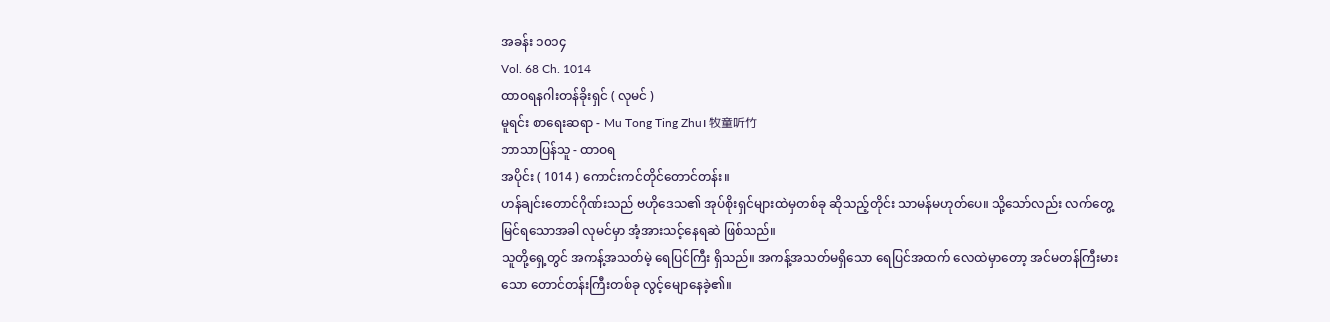အခန်း ၁၀၁၄
Vol. 68 Ch. 1014
ထာဝရနဂါးတန်ခိုးရှင် ( လုမင် )
မူရင်း စာရေးဆရာ - Mu Tong Ting Zhu၊ 牧童听竹
ဘာသာပြန်သူ - ထာဝရ
အပိုင်း ( 1014 ) ကောင်းကင်တိုင်တောင်တန်း။
ဟန်ချင်းတောင်ဂိုဏ်းသည် ဗဟိုဒေသ၏ အုပ်စိုးရှင်များထဲမှတစ်ခု ဆိုသည့်တိုင်း သာမန်မဟုတ်ပေ။ သို့သော်လည်း လက်တွေ့မြင်ရသောအခါ လုမင်မှာ အံ့အားသင့်နေရဆဲ ဖြစ်သည်။
သူတို့ရှေ့တွင် အကန့်အသတ်မဲ့ ရေပြင်ကြီး ရှိသည်။ အကန့်အသတ်မရှိသော ရေပြင်အထက် လေထဲမှာတော့ အင်မတန်ကြီးမားသော တောင်တန်းကြီးတစ်ခု လွင့်မျောနေခဲ့၏။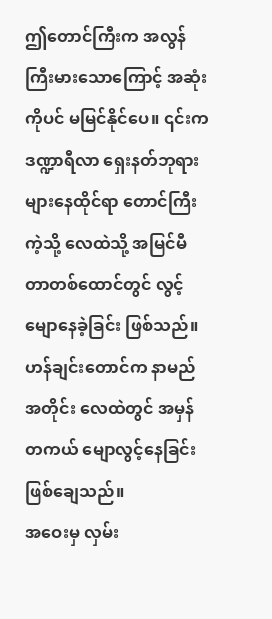ဤတောင်ကြီးက အလွန်ကြီးမားသောကြောင့် အဆုံးကိုပင် မမြင်နိုင်ပေ။ ၎င်းက ဒဏ္ဍာရီလာ ရှေးနတ်ဘုရားများနေထိုင်ရာ တောင်ကြီးကဲ့သို့ လေထဲသို့ အမြင်မီတာတစ်ထောင်တွင် လွင့်မျောနေခဲ့ခြင်း ဖြစ်သည်။
ဟန်ချင်းတောင်က နာမည်အတိုင်း လေထဲတွင် အမှန်တကယ် မျောလွင့်နေခြင်း ဖြစ်ချေသည်။
အဝေးမှ လှမ်း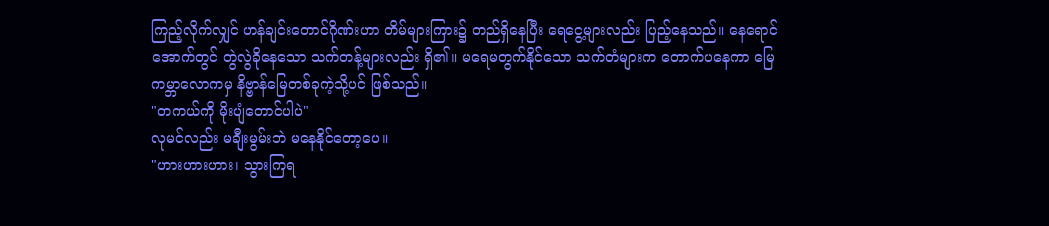ကြည့်လိုက်လျှင် ဟန်ချင်းတောင်ဂိုဏ်းဟာ တိမ်များကြား၌ တည်ရှိနေပြီး ရေငွေ့များလည်း ပြည့်နေသည်။ နေရောင်အောက်တွင် တွဲလွဲခိုနေသော သက်တန့်များလည်း ရှိ၏။ မရေမတွက်နိုင်သော သက်တံများက တောက်ပနေကာ မြေကမ္ဘာလောကမှ နိဗ္ဗာန်မြေတစ်ခုကဲ့သို့ပင် ဖြစ်သည်။
"တကယ်ကို မိုးပျံတောင်ပါပဲ"
လုမင်လည်း မချီးမွမ်းဘဲ မနေနိုင်တော့ပေ။
"ဟားဟားဟား၊ သွားကြရ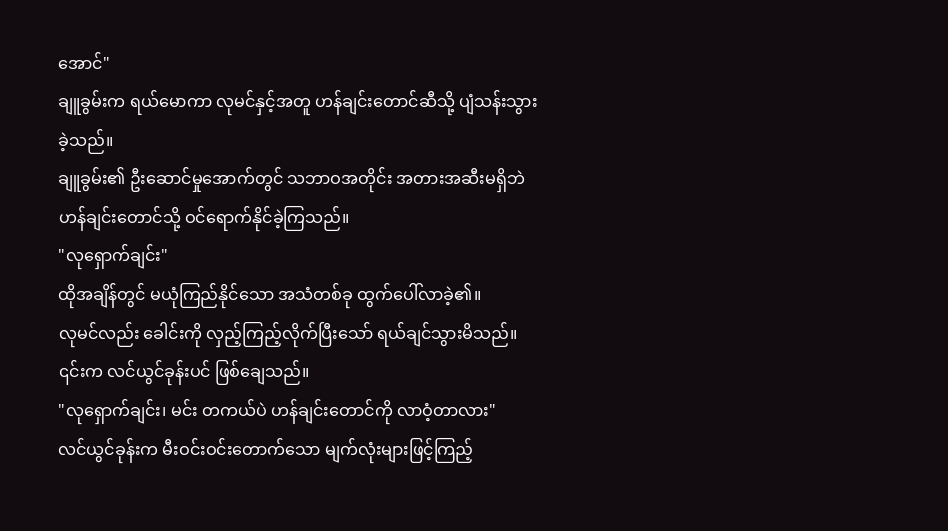အောင်"
ချူခွမ်းက ရယ်မောကာ လုမင်နှင့်အတူ ဟန်ချင်းတောင်ဆီသို့ ပျံသန်းသွားခဲ့သည်။
ချူခွမ်း၏ ဦးဆောင်မှုအောက်တွင် သဘာဝအတိုင်း အတားအဆီးမရှိဘဲ ဟန်ချင်းတောင်သို့ ဝင်ရောက်နိုင်ခဲ့ကြသည်။
"လုရှောက်ချင်း"
ထိုအချိန်တွင် မယုံကြည်နိုင်သော အသံတစ်ခု ထွက်ပေါ်လာခဲ့၏။
လုမင်လည်း ခေါင်းကို လှည့်ကြည့်လိုက်ပြီးသော် ရယ်ချင်သွားမိသည်။ ၎င်းက လင်ယွင်ခုန်းပင် ဖြစ်ချေသည်။
"လုရှောက်ချင်း၊ မင်း တကယ်ပဲ ဟန်ချင်းတောင်ကို လာဝံ့တာလား"
လင်ယွင်ခုန်းက မီးဝင်းဝင်းတောက်သော မျက်လုံးများဖြင့်ကြည့်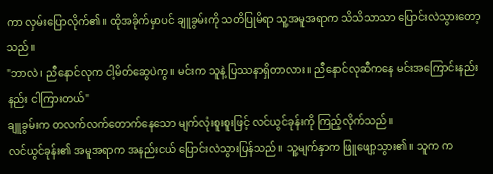ကာ လှမ်းပြောလိုက်၏။ ထိုအခိုက်မှာပင် ချူခွမ်းကို သတိပြုမိရာ သူ့အမူအရာက သိသိသာသာ ပြောင်းလဲသွားတော့သည်။
"ဘာလဲ၊ ညီနောင်လုက ငါ့မိတ်ဆွေပဲကွ။ မင်းက သူနဲ့ ပြဿနာရှိတာလား။ ညီနောင်လုဆီကနေ မင်းအကြောင်းနည်းနည်း ငါကြားတယ်"
ချူခွမ်းက တလက်လက်တောက်နေသော မျက်လုံးစူးစူးဖြင့် လင်ယွင်ခုန်းကို ကြည့်လိုက်သည်။
လင်ယွင်ခုန်း၏ အမူအရာက အနည်းငယ် ပြောင်းလဲသွားပြန်သည်။ သူ့မျက်နှာက ဖြူဖျော့သွား၏။ သူက က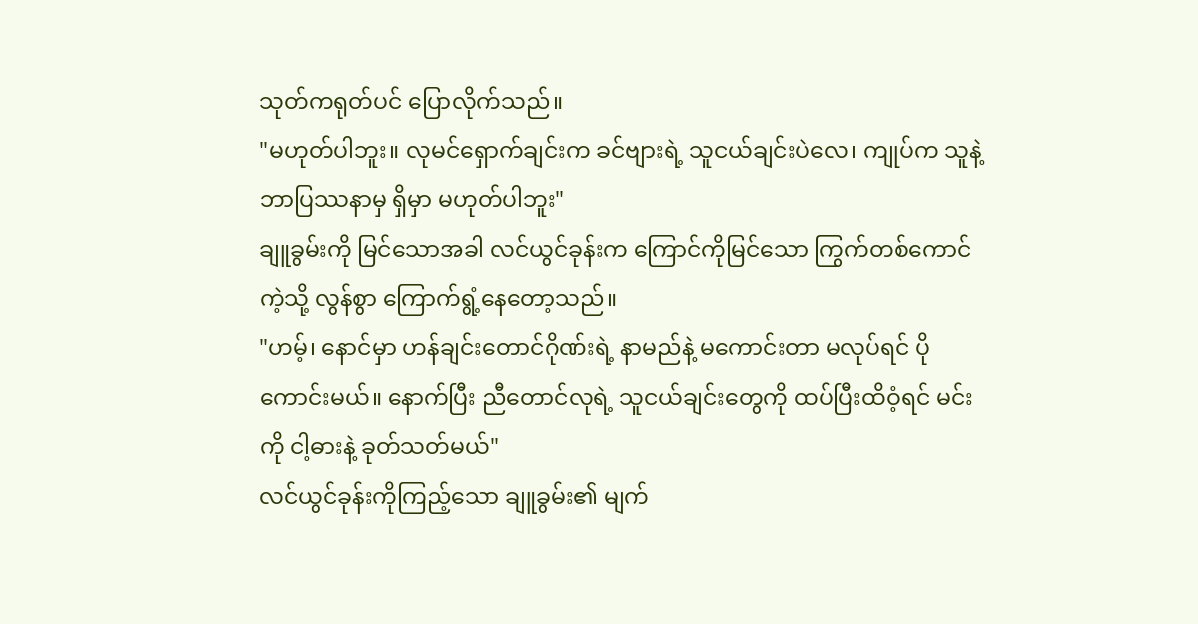သုတ်ကရုတ်ပင် ပြောလိုက်သည်။
"မဟုတ်ပါဘူး။ လုမင်ရှောက်ချင်းက ခင်ဗျားရဲ့ သူငယ်ချင်းပဲလေ၊ ကျုပ်က သူနဲ့ ဘာပြဿနာမှ ရှိမှာ မဟုတ်ပါဘူး"
ချူခွမ်းကို မြင်သောအခါ လင်ယွင်ခုန်းက ကြောင်ကိုမြင်သော ကြွက်တစ်ကောင်ကဲ့သို့ လွန်စွာ ကြောက်ရွံ့နေတော့သည်။
"ဟမ့်၊ နောင်မှာ ဟန်ချင်းတောင်ဂိုဏ်းရဲ့ နာမည်နဲ့ မကောင်းတာ မလုပ်ရင် ပိုကောင်းမယ်။ နောက်ပြီး ညီတောင်လုရဲ့ သူငယ်ချင်းတွေကို ထပ်ပြီးထိဝံ့ရင် မင်းကို ငါ့ဓားနဲ့ ခုတ်သတ်မယ်"
လင်ယွင်ခုန်းကိုကြည့်သော ချူခွမ်း၏ မျက်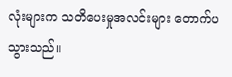လုံးများက သတိပေးမှုအလင်းများ တောက်ပသွားသည်။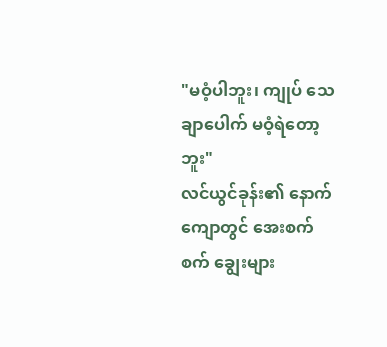"မဝံ့ပါဘူး၊ ကျုပ် သေချာပေါက် မဝံ့ရဲတော့ဘူး"
လင်ယွင်ခုန်း၏ နောက်ကျောတွင် အေးစက်စက် ချွေးများ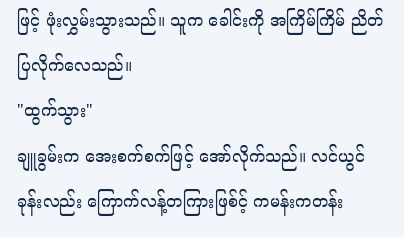ဖြင့် ဖုံးလွှမ်းသွားသည်။ သူက ခေါင်းကို အကြိမ်ကြိမ် ညိတ်ပြလိုက်လေသည်။
"ထွက်သွား"
ချူခွမ်းက အေးစက်စက်ဖြင့် အော်လိုက်သည်။ လင်ယွင်ခုန်းလည်း ကြောက်လန့်တကြားဖြစ်င့် ကမန်းကတန်း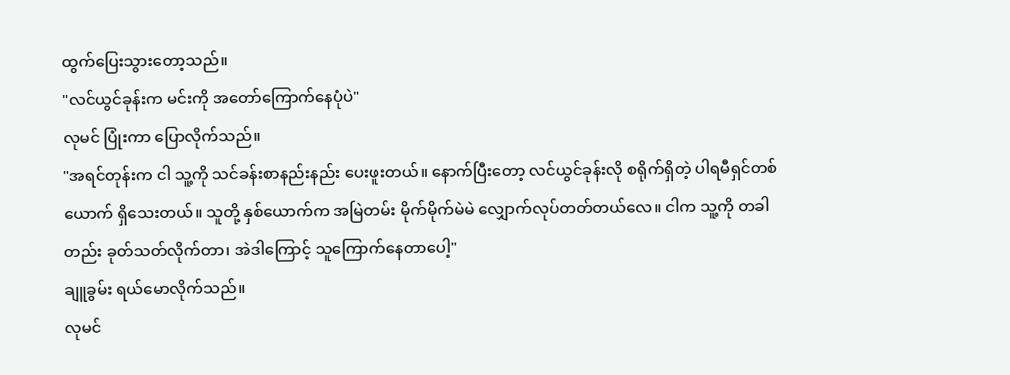ထွက်ပြေးသွားတော့သည်။
"လင်ယွင်ခုန်းက မင်းကို အတော်ကြောက်နေပုံပဲ"
လုမင် ပြုံးကာ ပြောလိုက်သည်။
"အရင်တုန်းက ငါ သူ့ကို သင်ခန်းစာနည်းနည်း ပေးဖူးတယ်။ နောက်ပြီးတော့ လင်ယွင်ခုန်းလို စရိုက်ရှိတဲ့ ပါရမီရှင်တစ်ယောက် ရှိသေးတယ်။ သူတို့ နှစ်ယောက်က အမြဲတမ်း မိုက်မိုက်မဲမဲ လျှောက်လုပ်တတ်တယ်လေ။ ငါက သူ့ကို တခါတည်း ခုတ်သတ်လိုက်တာ၊ အဲဒါကြောင့် သူကြောက်နေတာပေါ့"
ချူခွမ်း ရယ်မောလိုက်သည်။
လုမင်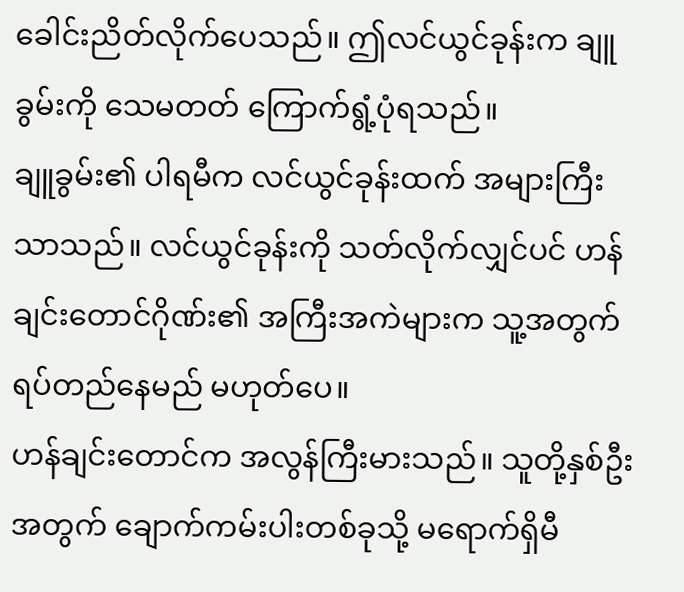ခေါင်းညိတ်လိုက်ပေသည်။ ဤလင်ယွင်ခုန်းက ချူခွမ်းကို သေမတတ် ကြောက်ရွံ့ပုံရသည်။
ချူခွမ်း၏ ပါရမီက လင်ယွင်ခုန်းထက် အများကြီးသာသည်။ လင်ယွင်ခုန်းကို သတ်လိုက်လျှင်ပင် ဟန်ချင်းတောင်ဂိုဏ်း၏ အကြီးအကဲများက သူ့အတွက် ရပ်တည်နေမည် မဟုတ်ပေ။
ဟန်ချင်းတောင်က အလွန်ကြီးမားသည်။ သူတို့နှစ်ဦးအတွက် ချောက်ကမ်းပါးတစ်ခုသို့ မရောက်ရှိမီ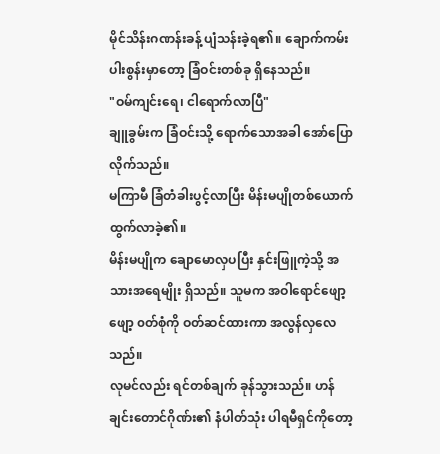မိုင်သိန်းဂဏန်းခန့် ပျံသန်းခဲ့ရ၏။ ချောက်ကမ်းပါးစွန်းမှာတော့ ခြံဝင်းတစ်ခု ရှိနေသည်။
"ဝမ်ကျင်းရေ၊ ငါရောက်လာပြီ"
ချူခွမ်းက ခြံဝင်းသို့ ရောက်သောအခါ အော်ပြောလိုက်သည်။
မကြာမီ ခြံတံခါးပွင့်လာပြီး မိန်းမပျိုတစ်ယောက် ထွက်လာခဲ့၏။
မိန်းမပျိုက ချောမောလှပပြီး နှင်းဖြူကဲ့သို့ အသားအရေမျိုး ရှိသည်။ သူမက အဝါရောင်ဖျော့ဖျော့ ၀တ်စုံကို ဝတ်ဆင်ထားကာ အလွန်လှလေသည်။
လုမင်လည်း ရင်တစ်ချက် ခုန်သွားသည်။ ဟန်ချင်းတောင်ဂိုဏ်း၏ နံပါတ်သုံး ပါရမီရှင်ကိုတော့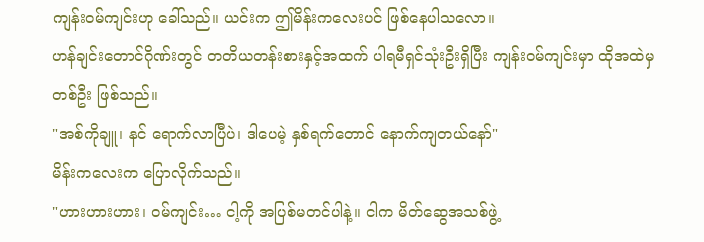ကျန်းဝမ်ကျင်းဟု ခေါ်သည်။ ယင်းက ဤမိန်းကလေးပင် ဖြစ်နေပါသလော။
ဟန်ချင်းတောင်ဂိုဏ်းတွင် တတိယတန်းစားနှင့်အထက် ပါရမီရှင်သုံးဦးရှိပြီး ကျန်းဝမ်ကျင်းမှာ ထိုအထဲမှ တစ်ဦး ဖြစ်သည်။
"အစ်ကိုချူ၊ နင် ရောက်လာပြီပဲ၊ ဒါပေမဲ့ နှစ်ရက်တောင် နောက်ကျတယ်နော်"
မိန်းကလေးက ပြောလိုက်သည်။
"ဟားဟားဟား၊ ဝမ်ကျင်း… ငါ့ကို အပြစ်မတင်ပါနဲ့။ ငါက မိတ်ဆွေအသစ်ဖွဲ့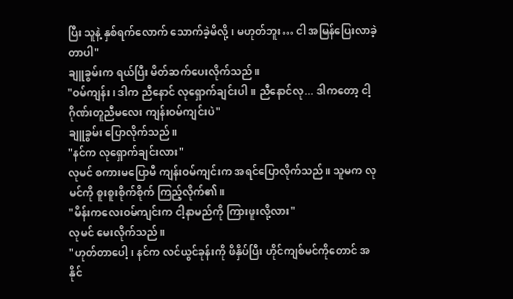ပြီး သူနဲ့ နှစ်ရက်လောက် သောက်ခဲ့မိလို့၊ မဟုတ်ဘူး… ငါ အမြန်ပြေးလာခဲ့တာပါ"
ချူခွမ်းက ရယ်ပြီး မိတ်ဆက်ပေးလိုက်သည်။
"ဝမ်ကျန်း၊ ဒါက ညီနောင် လုရှောက်ချင်းပါ။ ညီနောင်လု... ဒါကတော့ ငါ့ ဂိုဏ်းတူညီမလေး ကျန်းဝမ်ကျင်းပဲ"
ချူခွမ်း ပြောလိုက်သည်။
"နင်က လုရှောက်ချင်းလား"
လုမင် စကားမပြောမီ ကျန်းဝမ်ကျင်းက အရင်ပြောလိုက်သည်။ သူမက လုမင်ကို စူးစူးစိုက်စိုက် ကြည့်လိုက်၏။
"မိန်းကလေးဝမ်ကျင်းက ငါ့နာမည်ကို ကြားဖူးလို့လား"
လုမင် မေးလိုက်သည်။
"ဟုတ်တာပေါ့၊ နင်က လင်ယွင်ခုန်းကို ဖိနှိပ်ပြီး ဟိုင်ကျစ်မင်ကိုတောင် အနိုင်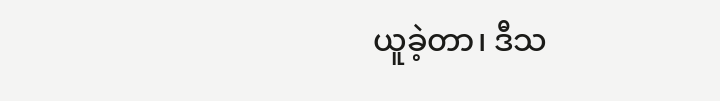ယူခဲ့တာ၊ ဒီသ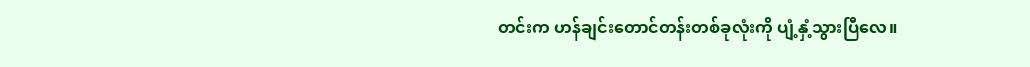တင်းက ဟန်ချင်းတောင်တန်းတစ်ခုလုံးကို ပျံ့နှံ့သွားပြီလေ။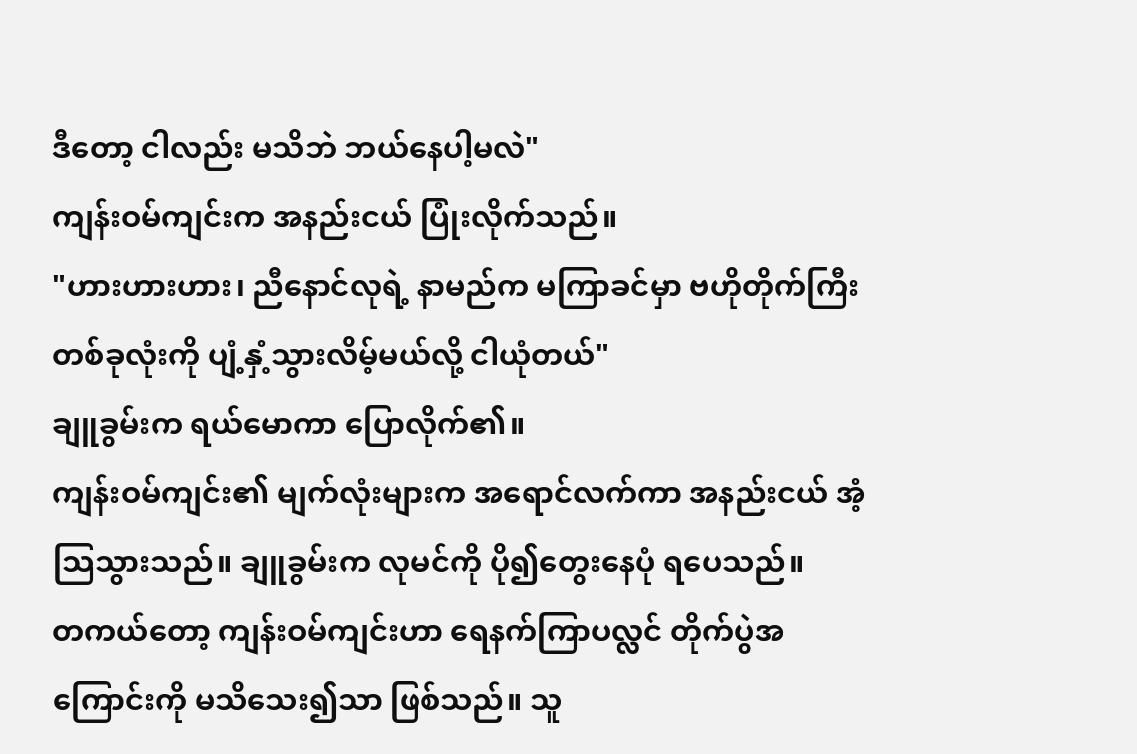ဒီတော့ ငါလည်း မသိဘဲ ဘယ်နေပါ့မလဲ"
ကျန်းဝမ်ကျင်းက အနည်းငယ် ပြုံးလိုက်သည်။
"ဟားဟားဟား၊ ညီနောင်လုရဲ့ နာမည်က မကြာခင်မှာ ဗဟိုတိုက်ကြီးတစ်ခုလုံးကို ပျံ့နှံ့သွားလိမ့်မယ်လို့ ငါယုံတယ်"
ချူခွမ်းက ရယ်မောကာ ပြောလိုက်၏။
ကျန်းဝမ်ကျင်း၏ မျက်လုံးများက အရောင်လက်ကာ အနည်းငယ် အံ့သြသွားသည်။ ချူခွမ်းက လုမင်ကို ပို၍တွေးနေပုံ ရပေသည်။
တကယ်တော့ ကျန်းဝမ်ကျင်းဟာ ရေနက်ကြာပလ္လင် တိုက်ပွဲအကြောင်းကို မသိသေး၍သာ ဖြစ်သည်။ သူ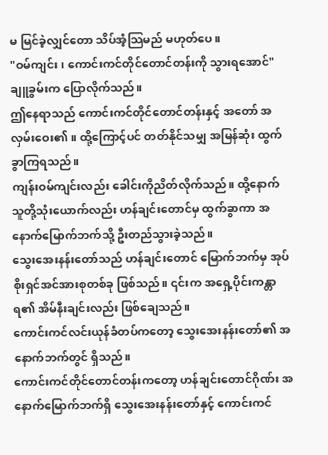မ မြင်ခဲ့လျှင်တော သိပ်အံ့သြမည် မဟုတ်ပေ။
"ဝမ်ကျင်း၊ ကောင်းကင်တိုင်တောင်တန်းကို သွားရအောင်"
ချူခွမ်းက ပြောလိုက်သည်။
ဤနေရာသည် ကောင်းကင်တိုင်တောင်တန်းနှင့် အတော် အလှမ်းဝေး၏။ ထို့ကြောင့်ပင် တတ်နိုင်သမျှ အမြန်ဆုံး ထွက်ခွာကြရသည်။
ကျန်းဝမ်ကျင်းလည်း ခေါင်းကိုညိတ်လိုက်သည်။ ထို့နောက် သူတို့သုံးယောက်လည်း ဟန်ချင်းတောင်မှ ထွက်ခွာကာ အနောက်မြောက်ဘက်သို့ ဦးတည်သွားခဲ့သည်။
သွေးအေးနန်းတော်သည် ဟန်ချင်းတောင် မြောက်ဘက်မှ အုပ်စိုးရှင်အင်အားစုတစ်ခု ဖြစ်သည်။ ၎င်းက အရှေ့ပိုင်းကန္တာရ၏ အိမ်နီးချင်းလည်း ဖြစ်ချေသည်။
ကောင်းကင်လင်းယုန်ခံတပ်ကတော့ သွေးအေးနန်းတော်၏ အနောက်ဘက်တွင် ရှိသည်။
ကောင်းကင်တိုင်တောင်တန်းကတော့ ဟန်ချင်းတောင်ဂိုဏ်း အနောက်မြောက်ဘက်ရှိ သွေးအေးနန်းတော်နှင့် ကောင်းကင်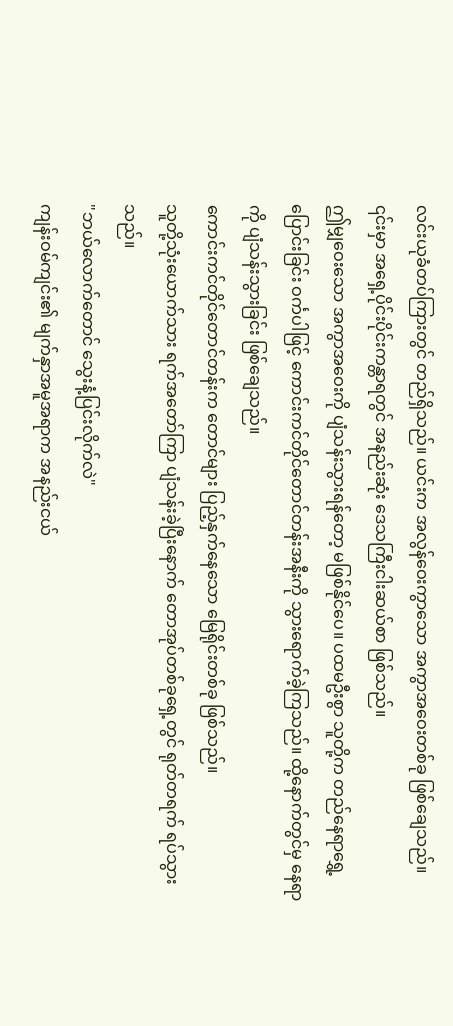လင်းယုခံတပ်ကြားတွင် တည်ရှိသည်။ ယင်းက အလွန်ဝေးကွာသော အကွာအဝေးတစ်ခု ဖြစ်ချေသည်။ ၎င်းမှာ အရှေ့ပိုင်းပိုင်းကန္တာရတွင် အနည်းဆုံး ဒေသကြီးငါးဆယ်စာ ဖြစ်သည်။
ဤမျှဝေးသော အကွာအဝေးကို ပျံသန်းသွားရန်တော့ မဖြစ်နိုင်ပေ။ ပထမဦးစွာ သူတို့က တည်နေရာရွှေ့ပြောင်းခြင်း ဝင်္ကပါဖြင့် ကောင်းကင်တိုင်တောင်တန်းအနီးကို သွားရောက်ခဲ့ကြသည်။ ထို့နောက်တွင်မှ နေရာကို ပျံသန်းသွားခြင်း ဖြစ်ချေသည်။
ကောင်းကင်တိုင်တောင်တန်းက တောင်များ ပြည့်နှက်နေသော မြေရိုင်းတစ်ခု ဖြစ်သည်။
သူတို့သုံးယောက်သား ရက်အတော်ကြာ ပျံသန်းခဲ့ပြီးနောက် တောအုပ်တစ်ခုရှေ့တွင် ရုတ်တရက် ရပ်သွားသည်။
"ဘယ်လောက်တောင် သွေးနံ့ပြင်းလိုက်လဲ"
ကျန်းဝမ်ကျင်း၏ မျက်နှာအမူအရာက အနည်းငယ်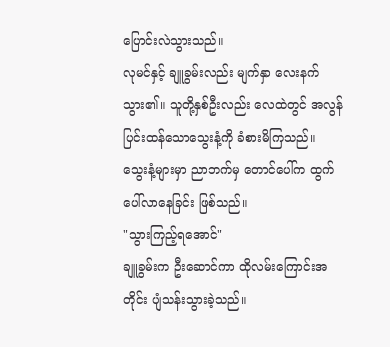ပြောင်းလဲသွားသည်။
လုမင်နှင့် ချူခွမ်းလည်း မျက်နှာ လေးနက်သွား၏။ သူတို့နှစ်ဦးလည်း လေထဲတွင် အလွန်ပြင်းထန်သောသွေးနံ့ကို ခံစားမိကြသည်။
သွေးနံ့များမှာ ညာဘက်မှ တောင်ပေါ်က ထွက်ပေါ်လာနေခြင်း ဖြစ်သည်။
"သွားကြည့်ရအောင်"
ချူခွမ်းက ဦးဆောင်ကာ ထိုလမ်းကြောင်းအတိုင်း ပျံသန်းသွားခဲ့သည်။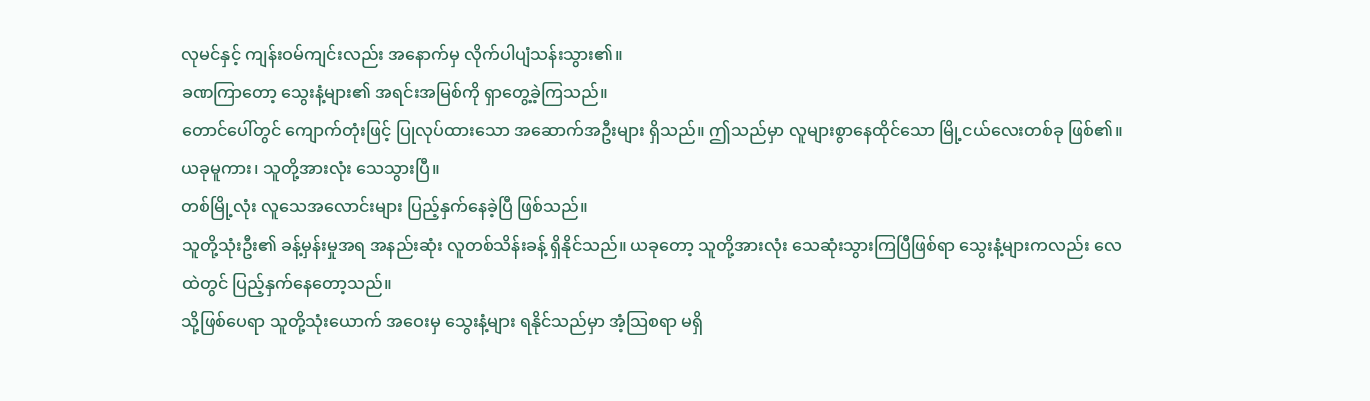လုမင်နှင့် ကျန်းဝမ်ကျင်းလည်း အနောက်မှ လိုက်ပါပျံသန်းသွား၏။
ခဏကြာတော့ သွေးနံ့များ၏ အရင်းအမြစ်ကို ရှာတွေ့ခဲ့ကြသည်။
တောင်ပေါ်တွင် ကျောက်တုံးဖြင့် ပြုလုပ်ထားသော အဆောက်အဦးများ ရှိသည်။ ဤသည်မှာ လူများစွာနေထိုင်သော မြို့ငယ်လေးတစ်ခု ဖြစ်၏။ ယခုမူကား၊ သူတို့အားလုံး သေသွားပြီ။
တစ်မြို့လုံး လူသေအလောင်းများ ပြည့်နှက်နေခဲ့ပြီ ဖြစ်သည်။
သူတို့သုံးဦး၏ ခန့်မှန်းမှုအရ အနည်းဆုံး လူတစ်သိန်းခန့် ရှိနိုင်သည်။ ယခုတော့ သူတို့အားလုံး သေဆုံးသွားကြပြီဖြစ်ရာ သွေးနံ့များကလည်း လေထဲတွင် ပြည့်နှက်နေတော့သည်။
သို့ဖြစ်ပေရာ သူတို့သုံးယောက် အဝေးမှ သွေးနံ့များ ရနိုင်သည်မှာ အံ့သြစရာ မရှိ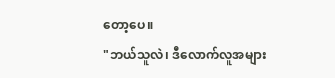တော့ပေ။
"ဘယ်သူလဲ၊ ဒီလောက်လူအများ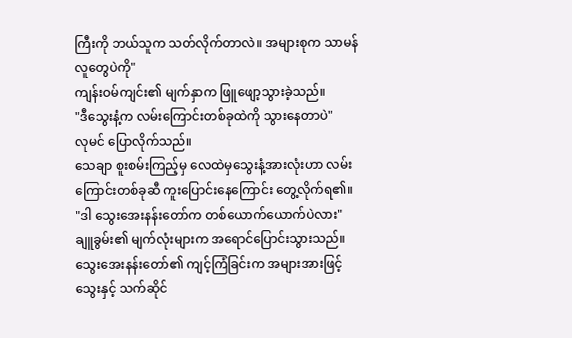ကြီးကို ဘယ်သူက သတ်လိုက်တာလဲ။ အများစုက သာမန်လူတွေပဲကို"
ကျန်းဝမ်ကျင်း၏ မျက်နှာက ဖြူဖျော့သွားခဲ့သည်။
"ဒီသွေးနံ့က လမ်းကြောင်းတစ်ခုထဲကို သွားနေတာပဲ"
လုမင် ပြောလိုက်သည်။
သေချာ စူးစမ်းကြည့်မှ လေထဲမှသွေးနံ့အားလုံးဟာ လမ်းကြောင်းတစ်ခုဆီ ကူးပြောင်းနေကြောင်း တွေ့လိုက်ရ၏။
"ဒါ သွေးအေးနန်းတော်က တစ်ယောက်ယောက်ပဲလား"
ချူခွမ်း၏ မျက်လုံးများက အရောင်ပြောင်းသွားသည်။
သွေးအေးနန်းတော်၏ ကျင့်ကြံခြင်းက အများအားဖြင့် သွေးနှင့် သက်ဆိုင်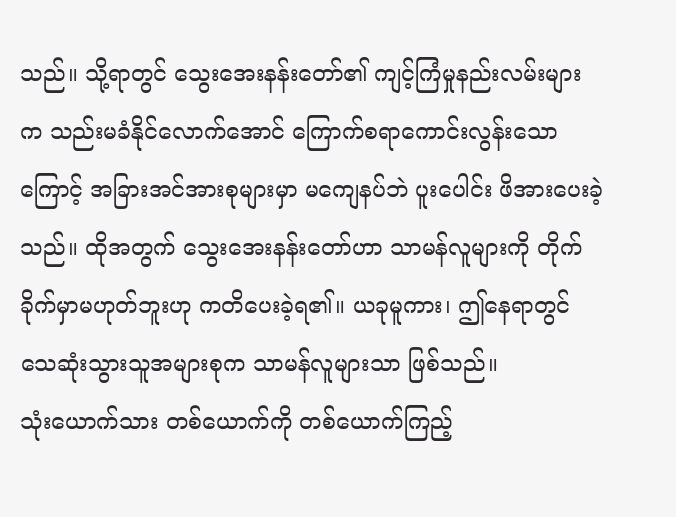သည်။ သို့ရာတွင် သွေးအေးနန်းတော်၏ ကျင့်ကြံမှုနည်းလမ်းများက သည်းမခံနိုင်လောက်အောင် ကြောက်စရာကောင်းလွန်းသောကြောင့် အခြားအင်အားစုများမှာ မကျေနပ်ဘဲ ပူးပေါင်း ဖိအားပေးခဲ့သည်။ ထိုအတွက် သွေးအေးနန်းတော်ဟာ သာမန်လူများကို တိုက်ခိုက်မှာမဟုတ်ဘူးဟု ကတိပေးခဲ့ရ၏။ ယခုမူကား၊ ဤနေရာတွင် သေဆုံးသွားသူအများစုက သာမန်လူများသာ ဖြစ်သည်။
သုံးယောက်သား တစ်ယောက်ကို တစ်ယောက်ကြည့်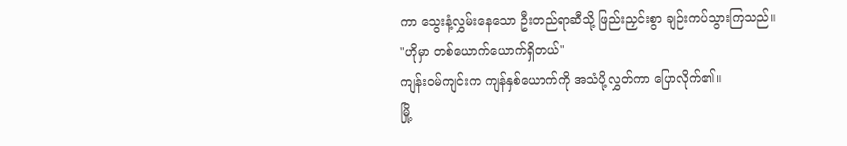ကာ သွေးနံ့လွှမ်းနေသော ဦးတည်ရာဆီသို့ ဖြည်းညှင်းစွာ ချဉ်းကပ်သွားကြသည်။
"ဟိုမှာ တစ်ယောက်ယောက်ရှိတယ်"
ကျန်းဝမ်ကျင်းက ကျန်နှစ်ယောက်ကို အသံပို့လွှတ်ကာ ပြောလိုက်၏။
မြို့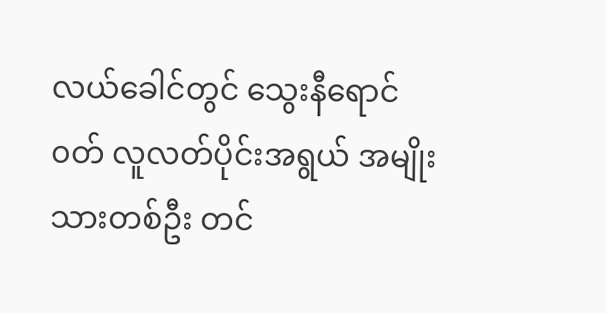လယ်ခေါင်တွင် သွေးနီရောင်၀တ် လူလတ်ပိုင်းအရွယ် အမျိုးသားတစ်ဦး တင်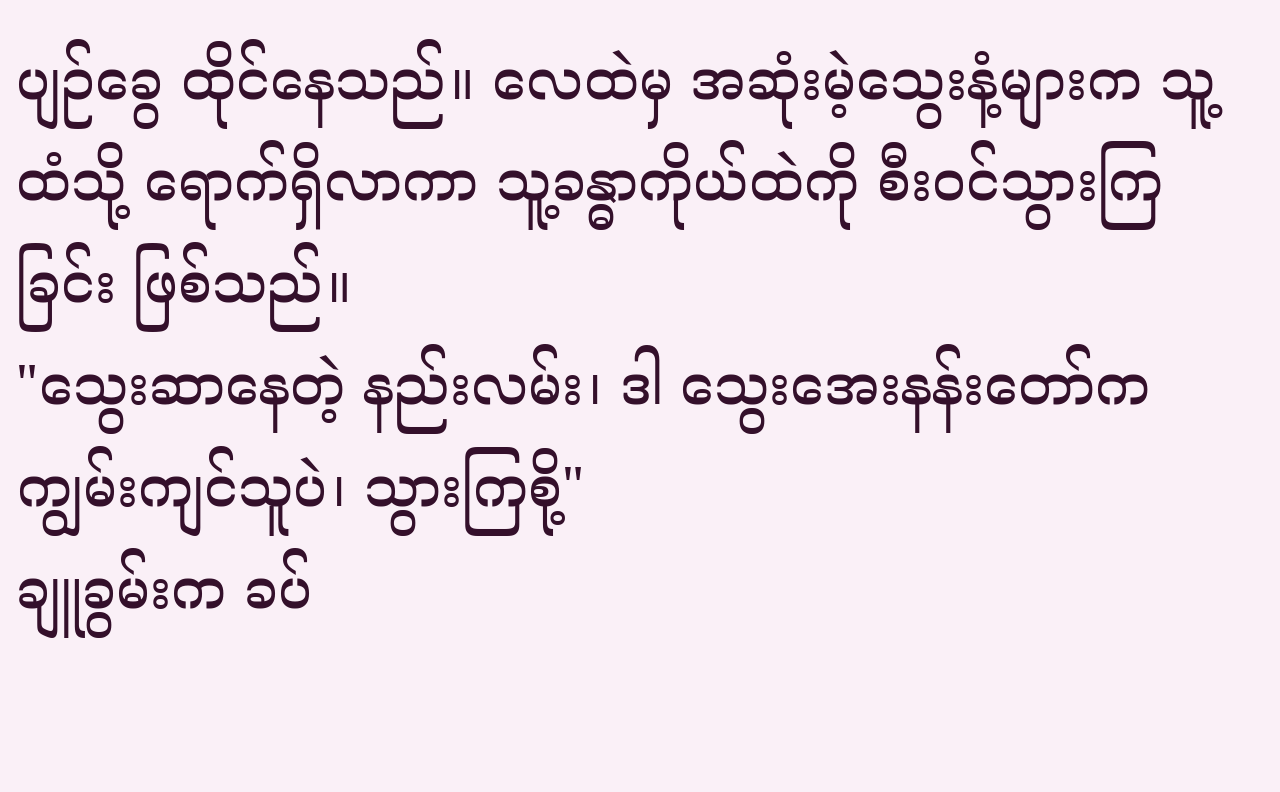ပျဉ်ခွေ ထိုင်နေသည်။ လေထဲမှ အဆုံးမဲ့သွေးနံ့များက သူ့ထံသို့ ရောက်ရှိလာကာ သူ့ခန္ဓာကိုယ်ထဲကို စီးဝင်သွားကြခြင်း ဖြစ်သည်။
"သွေးဆာနေတဲ့ နည်းလမ်း၊ ဒါ သွေးအေးနန်းတော်က ကျွမ်းကျင်သူပဲ၊ သွားကြစို့"
ချူခွမ်းက ခပ်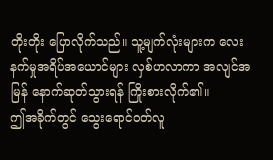တိုးတိုး ပြောလိုက်သည်။ သူ့မျက်လုံးများက လေးနက်မှုအရိပ်အယောင်များ လှစ်ဟလာကာ အလျင်အမြန် နောက်ဆုတ်သွားရန် ကြိုးစားလိုက်၏။
ဤအခိုက်တွင် သွေးရောင်ဝတ်လူ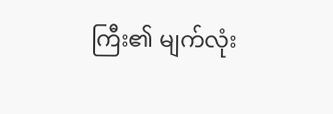ကြီး၏ မျက်လုံး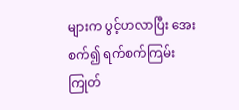များက ပွင့်ဟလာပြီး အေးစက်၍ ရက်စက်ကြမ်းကြုတ်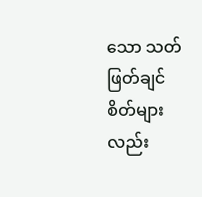သော သတ်ဖြတ်ချင်စိတ်များလည်း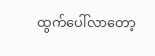ထွက်ပေါ်လာတော့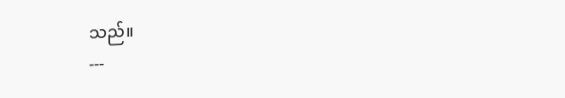သည်။
---